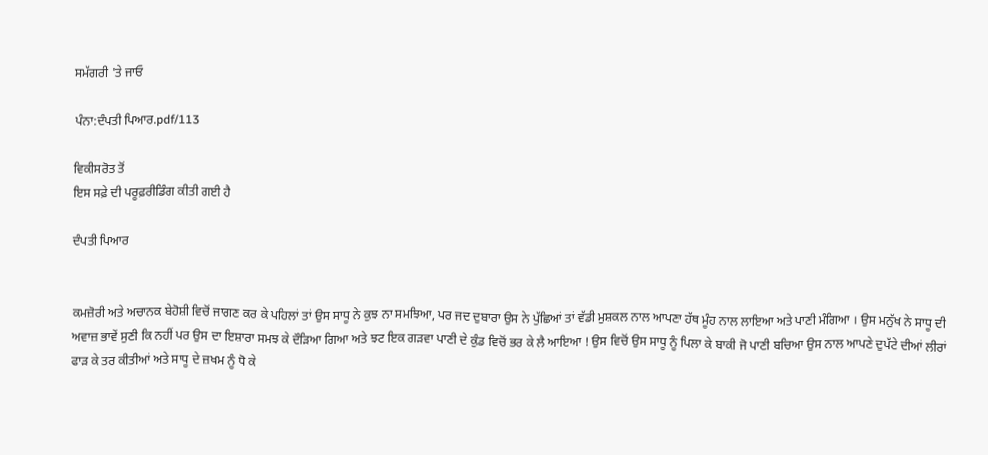ਸਮੱਗਰੀ 'ਤੇ ਜਾਓ

ਪੰਨਾ:ਦੰਪਤੀ ਪਿਆਰ.pdf/113

ਵਿਕੀਸਰੋਤ ਤੋਂ
ਇਸ ਸਫ਼ੇ ਦੀ ਪਰੂਫ਼ਰੀਡਿੰਗ ਕੀਤੀ ਗਈ ਹੈ

ਦੰਪਤੀ ਪਿਆਰ


ਕਮਜ਼ੋਰੀ ਅਤੇ ਅਚਾਨਕ ਬੇਹੋਸ਼ੀ ਵਿਚੋਂ ਜਾਗਣ ਕਰ ਕੇ ਪਹਿਲਾਂ ਤਾਂ ਉਸ ਸਾਧੂ ਨੇ ਕੁਝ ਨਾ ਸਮਝਿਆ, ਪਰ ਜਦ ਦੁਬਾਰਾ ਉਸ ਨੇ ਪੁੱਛਿਆਂ ਤਾਂ ਵੱਡੀ ਮੁਸ਼ਕਲ ਨਾਲ ਆਪਣਾ ਹੱਥ ਮੂੰਹ ਨਾਲ ਲਾਇਆ ਅਤੇ ਪਾਣੀ ਮੰਗਿਆ । ਉਸ ਮਨੁੱਖ ਨੇ ਸਾਧੂ ਦੀ ਅਵਾਜ਼ ਭਾਵੇਂ ਸੁਣੀ ਕਿ ਨਹੀਂ ਪਰ ਉਸ ਦਾ ਇਸ਼ਾਰਾ ਸਮਝ ਕੇ ਦੌੜਿਆ ਗਿਆ ਅਤੇ ਝਟ ਇਕ ਗੜਵਾ ਪਾਣੀ ਦੇ ਕੁੰਡ ਵਿਚੋਂ ਭਰ ਕੇ ਲੈ ਆਇਆ ! ਉਸ ਵਿਚੋਂ ਉਸ ਸਾਧੂ ਨੂੰ ਪਿਲਾ ਕੇ ਬਾਕੀ ਜੋ ਪਾਣੀ ਬਚਿਆ ਉਸ ਨਾਲ ਆਪਣੇ ਦੁਪੱਟੇ ਦੀਆਂ ਲੀਰਾਂ ਫਾੜ ਕੇ ਤਰ ਕੀਤੀਆਂ ਅਤੇ ਸਾਧੂ ਦੇ ਜ਼ਖਮ ਨੂੰ ਧੋ ਕੇ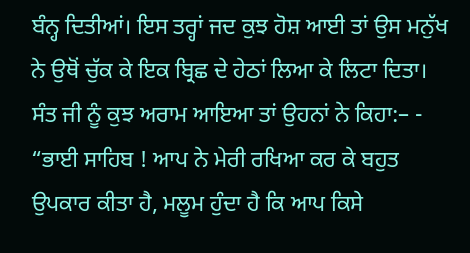ਬੰਨ੍ਹ ਦਿਤੀਆਂ। ਇਸ ਤਰ੍ਹਾਂ ਜਦ ਕੁਝ ਹੋਸ਼ ਆਈ ਤਾਂ ਉਸ ਮਨੁੱਖ ਨੇ ਉਥੋਂ ਚੁੱਕ ਕੇ ਇਕ ਬ੍ਰਿਛ ਦੇ ਹੇਠਾਂ ਲਿਆ ਕੇ ਲਿਟਾ ਦਿਤਾ। ਸੰਤ ਜੀ ਨੂੰ ਕੁਝ ਅਰਾਮ ਆਇਆ ਤਾਂ ਉਹਨਾਂ ਨੇ ਕਿਹਾ:– - “ਭਾਈ ਸਾਹਿਬ ! ਆਪ ਨੇ ਮੇਰੀ ਰਖਿਆ ਕਰ ਕੇ ਬਹੁਤ ਉਪਕਾਰ ਕੀਤਾ ਹੈ, ਮਲੂਮ ਹੁੰਦਾ ਹੈ ਕਿ ਆਪ ਕਿਸੇ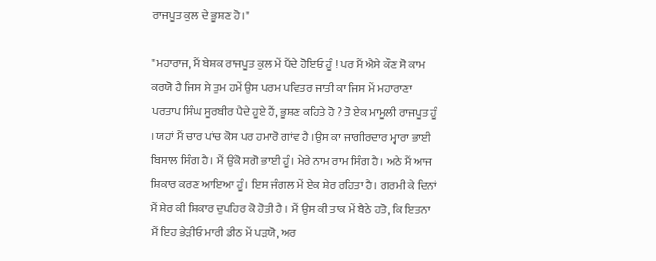ਰਾਜਪੂਤ ਕੁਲ ਦੇ ਭੂਸ਼ਣ ਹੋ।"

"ਮਹਾਰਾਜ, ਮੈਂ ਬੇਸ਼ਕ ਰਾਜਪੂਤ ਕੁਲ ਮੇਂ ਪੈਂਦੇ ਹੋਇਓ ਹੂੰ ! ਪਰ ਮੈਂ ਐਸੇ ਕੌਣ ਸੋ ਕਾਮ ਕਰਯੋ ਹੈ ਜਿਸ ਸੇ ਤੁਮ ਹਮੇਂ ਉਸ ਪਰਮ ਪਵਿਤਰ ਜਾਤੀ ਕਾ ਜਿਸ ਮੇਂ ਮਹਾਰਾਣਾ ਪਰਤਾਪ ਸਿੰਘ ਸੂਰਬੀਰ ਪੈਦੇ ਹੂਏ ਹੈਂ, ਭੂਸ਼ਣ ਕਹਿਤੇ ਹੋ ? ਤੋ ਏਕ ਮਾਮੂਲੀ ਰਾਜਪੂਤ ਹੂੰ । ਯਹਾਂ ਮੈਂ ਚਾਰ ਪਾਂਚ ਕੋਸ ਪਰ ਹਮਾਰੋ ਗਾਂਵ ਹੈ ।ਉਸ ਕਾ ਜਾਗੀਰਦਾਰ ਮ੍ਵਾਰਾ ਭਾਈ ਬਿਸਾਲ ਸਿੰਗ ਹੈ। ਮੈਂ ਉਂਕੋ ਸਗੋ ਭਾਈ ਹੂੰ। ਮੇਰੇ ਨਾਮ ਰਾਮ ਸਿੰਗ ਹੈ। ਅਠੇ ਮੈਂ ਆਜ ਸ਼ਿਕਾਰ ਕਰਣ ਆਇਆ ਹੂੰ। ਇਸ ਜੰਗਲ ਮੇਂ ਏਕ ਸ਼ੇਰ ਰਹਿਤਾ ਹੈ। ਗਰਮੀ ਕੇ ਦਿਨਾਂ ਮੈਂ ਸ਼ੇਰ ਕੀ ਸ਼ਿਕਾਰ ਦੁਪਹਿਰ ਕੋ ਹੋਤੀ ਹੈ । ਮੈਂ ਉਸ ਕੀ ਤਾਕ ਮੇਂ ਬੈਠੇ ਹਤੋ, ਕਿ ਇਤਨਾ ਮੈਂ ਇਹ ਭੇੜੀਓ ਮਾਰੀ ਡੀਠ ਮੇਂ ਪੜਯੋ, ਅਰ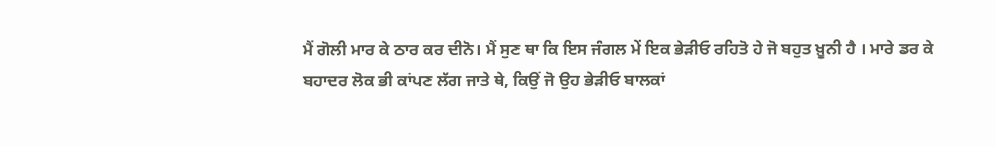ਮੈਂ ਗੋਲੀ ਮਾਰ ਕੇ ਠਾਰ ਕਰ ਦੀਨੋ। ਮੈਂ ਸੁਣ ਥਾ ਕਿ ਇਸ ਜੰਗਲ ਮੇਂ ਇਕ ਭੇੜੀਓ ਰਹਿਤੋ ਹੇ ਜੋ ਬਹੁਤ ਖ਼ੂਨੀ ਹੈ । ਮਾਰੇ ਡਰ ਕੇ ਬਹਾਦਰ ਲੋਕ ਭੀ ਕਾਂਪਣ ਲੱਗ ਜਾਤੇ ਥੇ, ਕਿਉਂ ਜੋ ਉਹ ਭੇੜੀਓ ਬਾਲਕਾਂ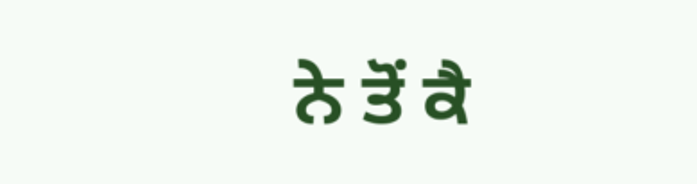ਨੇ ਤੋਂ ਕੈ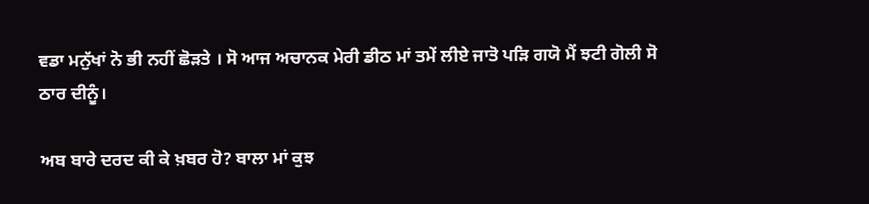ਵਡਾ ਮਨੁੱਖਾਂ ਨੋ ਭੀ ਨਹੀਂ ਛੋੜਤੇ । ਸੋ ਆਜ ਅਚਾਨਕ ਮੇਰੀ ਡੀਠ ਮਾਂ ਤਮੇਂ ਲੀਏ ਜਾਤੋ ਪੜਿ ਗਯੋ ਮੈਂ ਝਟੀ ਗੋਲੀ ਸੋ ਠਾਰ ਦੀਨੂੰ।

ਅਬ ਬਾਰੇ ਦਰਦ ਕੀ ਕੇ ਖ਼ਬਰ ਹੋ? ਬਾਲਾ ਮਾਂ ਕੁਝ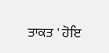ਤਾਕਤ ' ਹੋਇ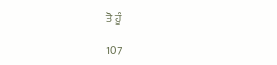ਤੋ ਹੂੰ

107